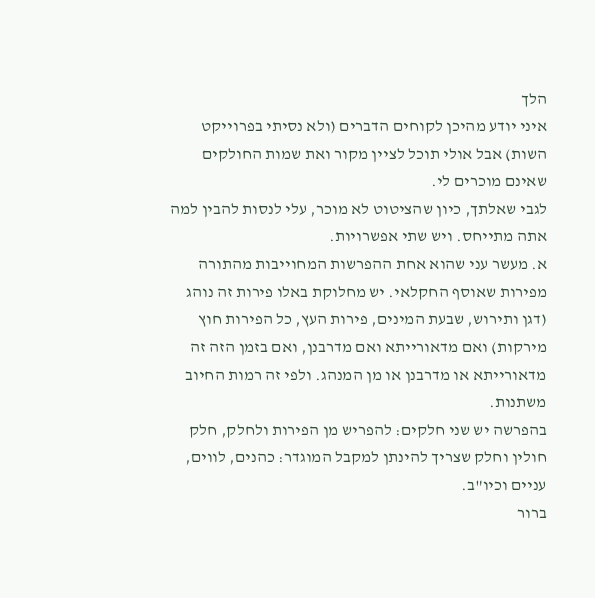הלך
איני יודע מהיכן לקוחים הדברים (ולא נסיתי בפרוייקט השות) אבל אולי תוכל לציין מקור ואת שמות החולקים שאינם מוכרים לי.
לגבי שאלתך, כיון שהציטוט לא מוכר, עלי לנסות להבין למה אתה מתייחס. ויש שתי אפשרויות.
א. מעשר עני שהוא אחת ההפרשות המחוייבות מהתורה מפירות שאוסף החקלאי. יש מחלוקת באלו פירות זה נוהג (דגן ותירוש, שבעת המינים, פירות העץ, כל הפירות חוץ מירקות) ואם מדאורייתא ואם מדרבנן, ואם בזמן הזה זה מדאורייתא או מדרבנן או מן המנהג. ולפי זה רמות החיוב משתנות.
בהפרשה יש שני חלקים: להפריש מן הפירות ולחלק, חלק חולין וחלק שצריך להינתן למקבל המוגדר: כהנים, לווים, עניים וכיו"ב.
ברור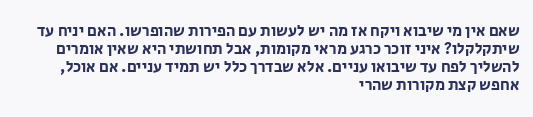שאם אין מי שיבוא ויקח אז מה יש לעשות עם הפירות שהופרשו. האם יניח עד שיתקלקלו? איני זוכר כרגע מראי מקומות, אבל תחושתי היא שאין אומרים להשליך לפח עד שיבואו עניים. אלא שבדרך כלל יש תמיד עניים. אם אוכל, אחפש קצת מקורות שהרי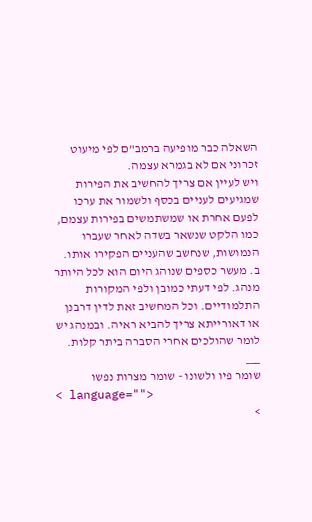השאלה כבר מופיעה ברמב"ם לפי מיעוט זכרוני אם לא בגמרא עצמה.
ויש לעיין אם צריך להחשיב את הפירות שמגיעים לעניים בכסף ולשמור את ערכו לפעם אחרת או שמשתמשים בפירות עצמם, כמו הלקט שנשאר בשדה לאחר שעברו הנמושות, שנחשב שהעניים הפקירו אותו.
ב. מעשר כספים שנוהג היום הוא לכל היותר מנהג. לפי דעתי כמובן ולפי המקורות התלמודיים. וכל המחשיב זאת לדין דרבנן או דאורייתא צריך להביא ראיה. ובמנהג יש לומר שהולכים אחרי הסברה ביתר קלות.
___
שומר פיו ולשונו - שומר מצרות נפשו
< language="">
>